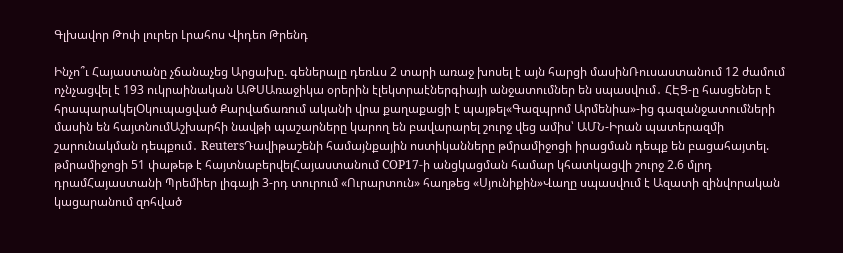Գլխավոր Թոփ լուրեր Լրահոս Վիդեո Թրենդ

Ինչո՞ւ Հայաստանը չճանաչեց Արցախը. գեներալը դեռևս 2 տարի առաջ խոսել է այն հարցի մասինՌուսաստանում 12 ժամում ոչնչացվել է 193 ուկրաինական ԱԹՍԱռաջիկա օրերին էլեկտրաէներգիայի անջատումներ են սպասվում․ ՀԷՑ-ը հասցեներ է հրապարակելՕկուպացված Քարվաճառում ականի վրա քաղաքացի է պայթել«Գազպրոմ Արմենիա»-ից գազանջատումների մասին են հայտնումԱշխարհի նավթի պաշարները կարող են բավարարել շուրջ վեց ամիս՝ ԱՄՆ-Իրան պատերազմի շարունակման դեպքում․ ReutersԴավիթաշենի համայնքային ոստիկանները թմրամիջոցի իրացման դեպք են բացահայտել. թմրամիջոցի 51 փաթեթ է հայտնաբերվելՀայաստանում COP17-ի անցկացման համար կհատկացվի շուրջ 2.6 մլրդ դրամՀայաստանի Պրեմիեր լիգայի 3-րդ տուրում «Ուրարտուն» հաղթեց «Սյունիքին»Վաղը սպասվում է Ազատի զինվորական կացարանում զոհված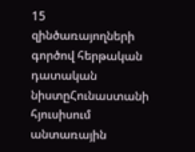15 զինծառայողների գործով հերթական դատական նիստըՀունաստանի հյուսիսում անտառային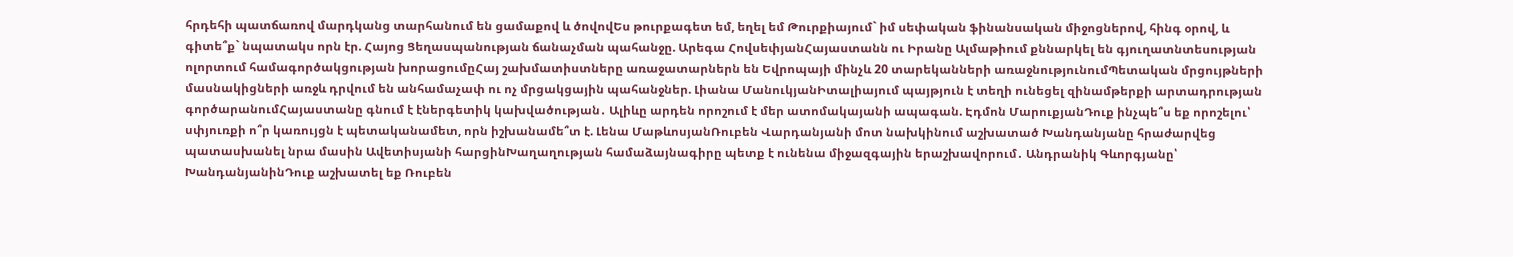հրդեհի պատճառով մարդկանց տարհանում են ցամաքով և ծովովԵս թուրքագետ եմ, եղել եմ Թուրքիայում` իմ սեփական ֆինանսական միջոցներով, հինգ օրով, և գիտե՞ք` նպատակս որն էր. Հայոց Ցեղասպանության ճանաչման պահանջը. Արեգա ՀովսեփյանՀայաստանն ու Իրանը Ալմաթիում քննարկել են գյուղատնտեսության ոլորտում համագործակցության խորացումըՀայ շախմատիստները առաջատարներն են Եվրոպայի մինչև 20 տարեկանների առաջնությունումՊետական մրցույթների մասնակիցների առջև դրվում են անհամաչափ ու ոչ մրցակցային պահանջներ. Լիանա ՄանուկյանԻտալիայում պայթյուն է տեղի ունեցել զինամթերքի արտադրության գործարանումՀայաստանը գնում է էներգետիկ կախվածության․ Ալիևը արդեն որոշում է մեր ատոմակայանի ապագան. Էդմոն ՄարուքյանԴուք ինչպե՞ս եք որոշելու՝ սփյուռքի ո՞ր կառույցն է պետականամետ, որն իշխանամե՞տ է. Լենա ՄաթևոսյանՌուբեն Վարդանյանի մոտ նախկինում աշխատած Խանդանյանը հրաժարվեց պատասխանել նրա մասին Ավետիսյանի հարցինԽաղաղության համաձայնագիրը պետք է ունենա միջազգային երաշխավորում․ Անդրանիկ Գևորգյանը՝ ԽանդանյանինԴուք աշխատել եք Ռուբեն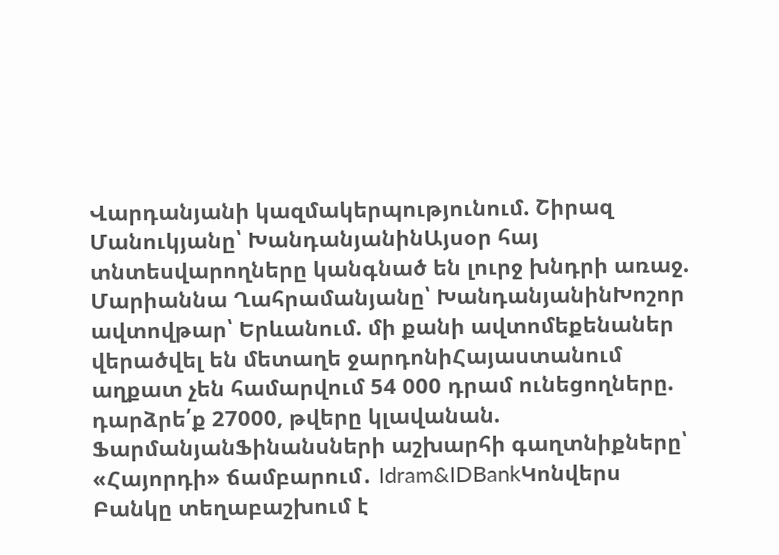Վարդանյանի կազմակերպությունում. Շիրազ Մանուկյանը՝ ԽանդանյանինԱյսօր հայ տնտեսվարողները կանգնած են լուրջ խնդրի առաջ. Մարիաննա Ղահրամանյանը՝ ԽանդանյանինԽոշոր ավտովթար՝ Երևանում. մի քանի ավտոմեքենաներ վերածվել են մետաղե ջարդոնիՀայաստանում աղքատ չեն համարվում 54 000 դրամ ունեցողները. դարձրե՛ք 27000, թվերը կլավանան. ՖարմանյանՖինանսների աշխարհի գաղտնիքները՝ «Հայորդի» ճամբարում․ Idram&IDBankԿոնվերս Բանկը տեղաբաշխում է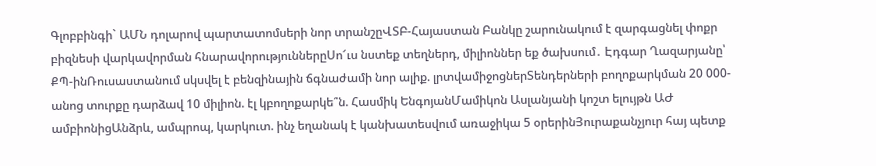Գլոբբինգի` ԱՄՆ դոլարով պարտատոմսերի նոր տրանշըՎՏԲ-Հայաստան Բանկը շարունակում է զարգացնել փոքր բիզնեսի վարկավորման հնարավորություններըՍո՜ւս նստեք տեղներդ, միլիոններ եք ծախսում․ Էդգար Ղազարյանը՝ ՔՊ-ինՌուսաստանում սկսվել է բենզինային ճգնաժամի նոր ալիք. լրտվամիջոցներՏենդերների բողոքարկման 20 000-անոց տուրքը դարձավ 10 միլիոն. էլ կբողոքարկե՞ն. Հասմիկ ԵնգոյանՄամիկոն Ասլանյանի կոշտ ելույթն ԱԺ ամբիոնիցԱնձրև, ամպրոպ, կարկուտ. ինչ եղանակ է կանխատեսվում առաջիկա 5 օրերինՅուրաքանչյուր հայ պետք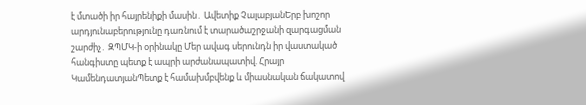է մտածի իր հայրենիքի մասին․ Ավետիք ՉալաբյանԵրբ խոշոր արդյունաբերությունը դառնում է տարածաշրջանի զարգացման շարժիչ․ ԶՊՄԿ-ի օրինակը Մեր ավագ սերունդն իր վաստակած հանգիստը պետք է ապրի արժանապատիվ. Հրայր ԿամենդատյանՊետք է համախմբվենք և միասնական ճակատով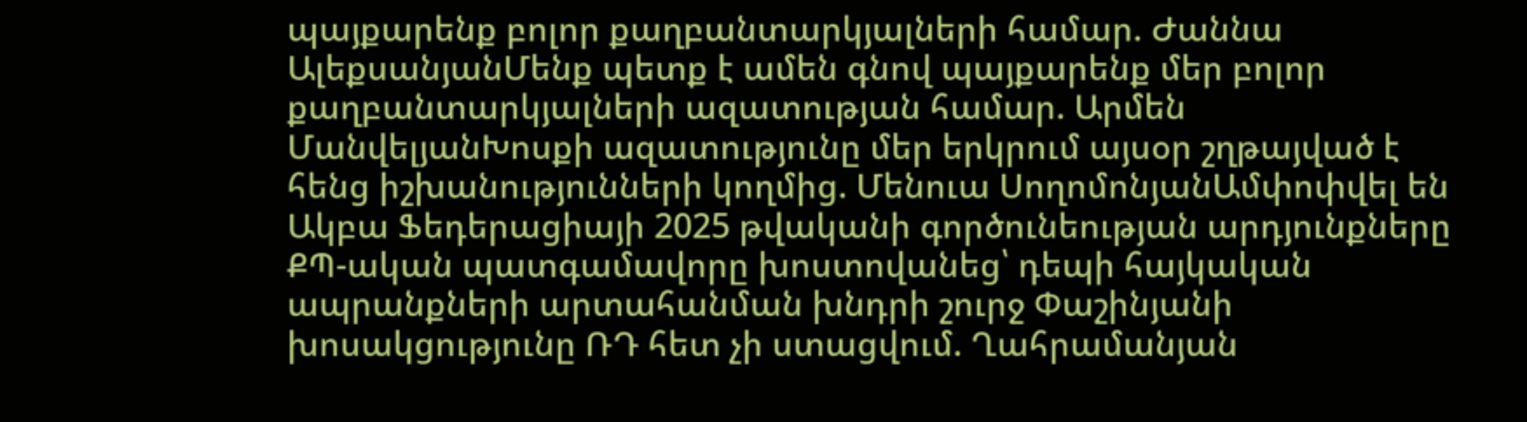պայքարենք բոլոր քաղբանտարկյալների համար. Ժաննա ԱլեքսանյանՄենք պետք է ամեն գնով պայքարենք մեր բոլոր քաղբանտարկյալների ազատության համար. Արմեն ՄանվելյանԽոսքի ազատությունը մեր երկրում այսօր շղթայված է հենց իշխանությունների կողմից. Մենուա ՍողոմոնյանԱմփոփվել են Ակբա Ֆեդերացիայի 2025 թվականի գործունեության արդյունքները ՔՊ-ական պատգամավորը խոստովանեց՝ դեպի հայկական ապրանքների արտահանման խնդրի շուրջ Փաշինյանի խոսակցությունը ՌԴ հետ չի ստացվում. Ղահրամանյան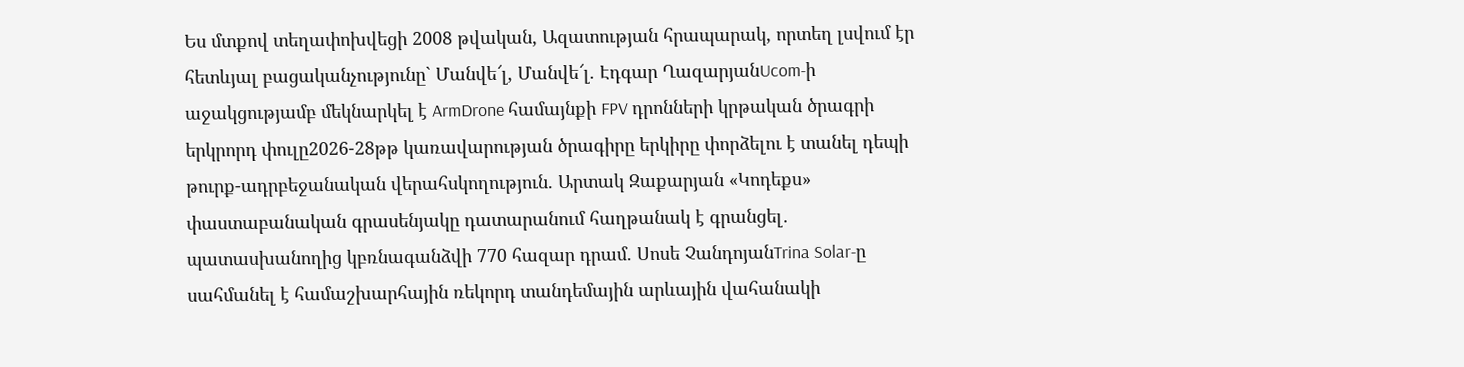Ես մտքով տեղափոխվեցի 2008 թվական, Ազատության հրապարակ, որտեղ լսվում էր հետևյալ բացականչությունը` Մանվե՜լ, Մանվե՜լ. Էդգար ՂազարյանUcom-ի աջակցությամբ մեկնարկել է ArmDrone համայնքի FPV դրոնների կրթական ծրագրի երկրորդ փուլը2026-28թթ կառավարության ծրագիրը երկիրը փորձելու է տանել դեպի թուրք-ադրբեջանական վերահսկողություն. Արտակ Զաքարյան «Կոդեքս» փաստաբանական գրասենյակը դատարանում հաղթանակ է գրանցել․ պատասխանողից կբռնագանձվի 770 հազար դրամ. Սոսե ՉանդոյանTrina Solar-ը սահմանել է համաշխարհային ռեկորդ տանդեմային արևային վահանակի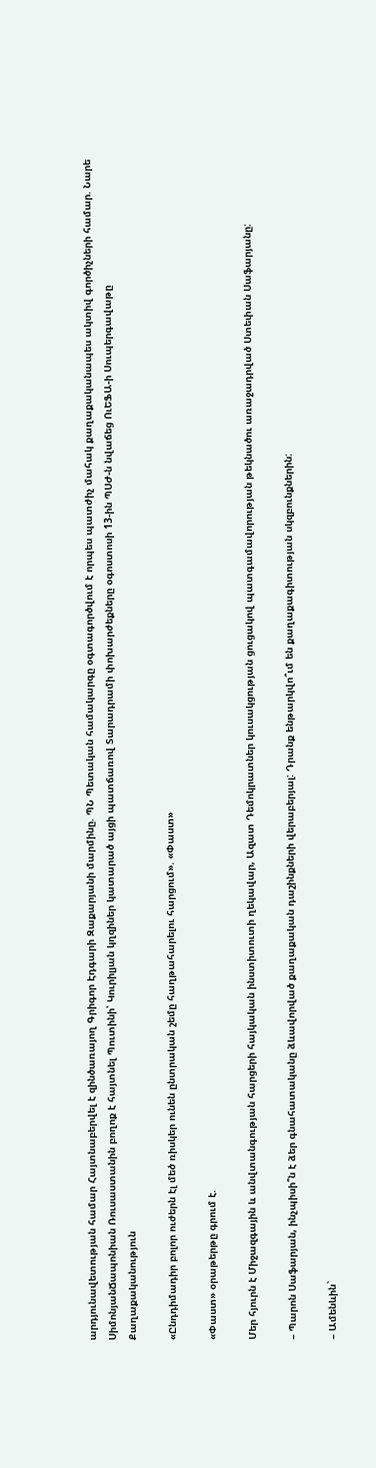արդյունավետության համար Հայտնաբերվել է զինծառայող Գրիգոր Էդգարի Զաքարյանի մարմինը. ՊՆ Պետական համակարգը օգտագործվում է որպես պատժիչ մահակ քաղաքականապես ակտիվ գործիչների համար. Նարե ՍիմոնյանՃապոնիան Ռուսաստանին բողոք է հայտնել Պուտինի՝ Կուրիլյան կղզիներ կատարած այցի պատճառով Տարադրամի փոխարժեքները օգոստոսի 13-ին ՊՍԺ-ն նվաճեց ՈւԵՖԱ-ի Սուպերգավաթը
Քաղաքականություն

«Ընդդիմադիր բոլոր ուժերն էլ մեծ ռիսկեր ունեն ընտրական շեմը հաղթահարելու հարցում». «Փաստ»

«Փաստ» օրաթերթը գրում է.

Մեր հյուրն է Միջազգային և անվտանգության հարցերի հայկական ինստիտուտի ղեկավար, Ազատ Դեմոկրատներ կուսակցության ցուցակով պատգամավորության թեկնածու առաջադրված Ստեփան Սաֆարյանը:

– Պարոն Սաֆարյան, ինչպիսի՞ն է ձեր գնահատականը ձևավորված քաղաքական դաշինքների վերաբերյալ: Դրանք ենթարկվո՞ւմ են քաղաքագիտության սկզբունքներին:

– Ամենևին`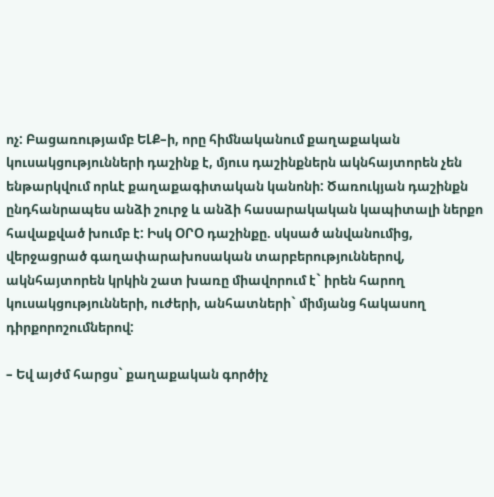ոչ: Բացառությամբ ԵԼՔ–ի, որը հիմնականում քաղաքական կուսակցությունների դաշինք է, մյուս դաշինքներն ակնհայտորեն չեն ենթարկվում որևէ քաղաքագիտական կանոնի: Ծառուկյան դաշինքն ընդհանրապես անձի շուրջ և անձի հասարակական կապիտալի ներքո հավաքված խումբ է: Իսկ ՕՐՕ դաշինքը. սկսած անվանումից, վերջացրած գաղափարախոսական տարբերություններով, ակնհայտորեն կրկին շատ խառը միավորում է` իրեն հարող կուսակցությունների, ուժերի, անհատների` միմյանց հակասող դիրքորոշումներով:

– Եվ այժմ հարցս` քաղաքական գործիչ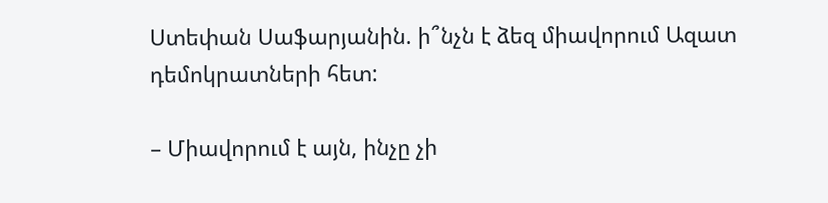Ստեփան Սաֆարյանին. ի՞նչն է ձեզ միավորում Ազատ դեմոկրատների հետ:

– Միավորում է այն, ինչը չի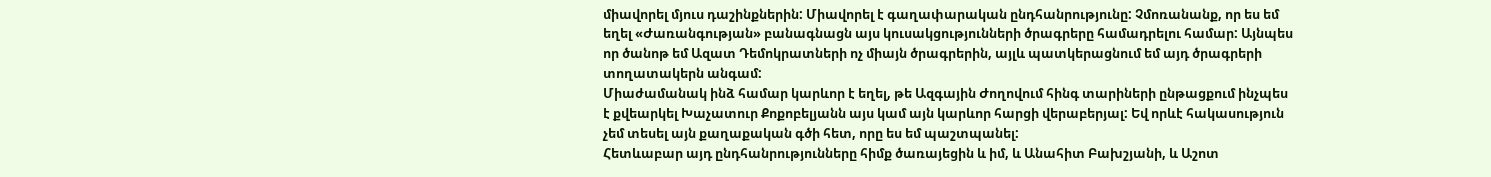միավորել մյուս դաշինքներին: Միավորել է գաղափարական ընդհանրությունը: Չմոռանանք, որ ես եմ եղել «Ժառանգության» բանագնացն այս կուսակցությունների ծրագրերը համադրելու համար: Այնպես որ ծանոթ եմ Ազատ Դեմոկրատների ոչ միայն ծրագրերին, այլև պատկերացնում եմ այդ ծրագրերի տողատակերն անգամ:
Միաժամանակ ինձ համար կարևոր է եղել, թե Ազգային Ժողովում հինգ տարիների ընթացքում ինչպես է քվեարկել Խաչատուր Քոքոբելյանն այս կամ այն կարևոր հարցի վերաբերյալ: Եվ որևէ հակասություն չեմ տեսել այն քաղաքական գծի հետ, որը ես եմ պաշտպանել:
Հետևաբար այդ ընդհանրությունները հիմք ծառայեցին և իմ, և Անահիտ Բախշյանի, և Աշոտ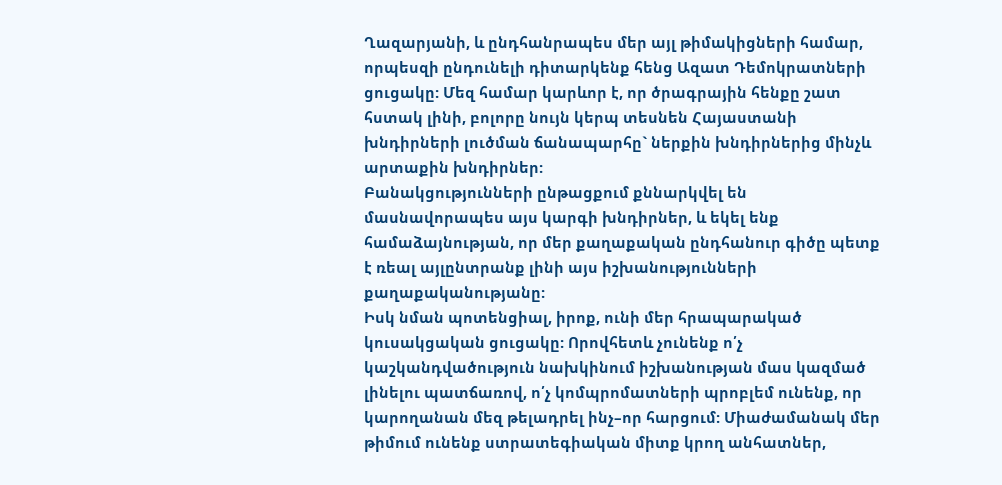Ղազարյանի, և ընդհանրապես մեր այլ թիմակիցների համար, որպեսզի ընդունելի դիտարկենք հենց Ազատ Դեմոկրատների ցուցակը: Մեզ համար կարևոր է, որ ծրագրային հենքը շատ հստակ լինի, բոլորը նույն կերպ տեսնեն Հայաստանի խնդիրների լուծման ճանապարհը` ներքին խնդիրներից մինչև արտաքին խնդիրներ:
Բանակցությունների ընթացքում քննարկվել են մասնավորապես այս կարգի խնդիրներ, և եկել ենք համաձայնության, որ մեր քաղաքական ընդհանուր գիծը պետք է ռեալ այլընտրանք լինի այս իշխանությունների քաղաքականությանը:
Իսկ նման պոտենցիալ, իրոք, ունի մեր հրապարակած կուսակցական ցուցակը: Որովհետև չունենք ո՛չ կաշկանդվածություն նախկինում իշխանության մաս կազմած լինելու պատճառով, ո՛չ կոմպրոմատների պրոբլեմ ունենք, որ կարողանան մեզ թելադրել ինչ–որ հարցում: Միաժամանակ մեր թիմում ունենք ստրատեգիական միտք կրող անհատներ,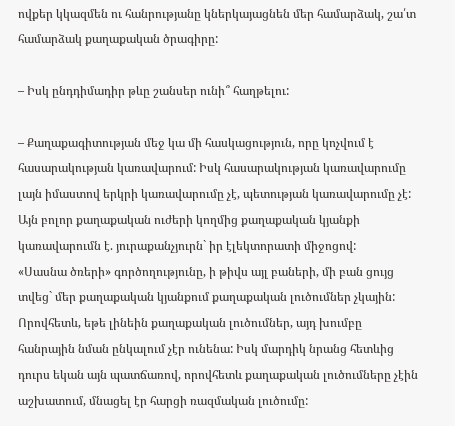ովքեր կկազմեն ու հանրությանը կներկայացնեն մեր համարձակ, շա՛տ համարձակ քաղաքական ծրագիրը:

– Իսկ ընդդիմադիր թևը շանսեր ունի՞ հաղթելու:

– Քաղաքագիտության մեջ կա մի հասկացություն, որը կոչվում է հասարակության կառավարում: Իսկ հասարակության կառավարումը լայն իմաստով երկրի կառավարումը չէ, պետության կառավարումը չէ: Այն բոլոր քաղաքական ուժերի կողմից քաղաքական կյանքի կառավարումն է. յուրաքանչյուրն` իր էլեկտորատի միջոցով:
«Սասնա ծռերի» գործողությունը, ի թիվս այլ բաների, մի բան ցույց տվեց` մեր քաղաքական կյանքում քաղաքական լուծումներ չկային: Որովհետև, եթե լինեին քաղաքական լուծումներ, այդ խումբը հանրային նման ընկալում չէր ունենա: Իսկ մարդիկ նրանց հետևից դուրս եկան այն պատճառով, որովհետև քաղաքական լուծումները չէին աշխատում, մնացել էր հարցի ռազմական լուծումը: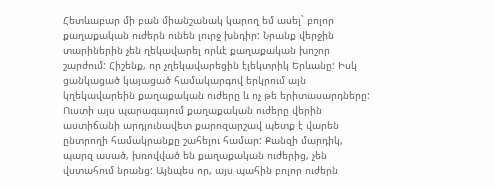Հետևաբար մի բան միանշանակ կարող եմ ասել` բոլոր քաղաքական ուժերն ունեն լուրջ խնդիր: Նրանք վերջին տարիներին չեն ղեկավարել որևէ քաղաքական խոշոր շարժում: Հիշենք, որ չղեկավարեցին էլեկտրիկ Երևանը: Իսկ ցանկացած կայացած համակարգով երկրում այն կղեկավարեին քաղաքական ուժերը և ոչ թե երիտասարդները:
Ուստի այս պարագայում քաղաքական ուժերը վերին աստիճանի արդյունավետ քարոզարշավ պետք է վարեն ընտրողի համակրանքը շահելու համար: Քանզի մարդիկ, պարզ ասած, խռովված են քաղաքական ուժերից, չեն վստահում նրանց: Այնպես որ, այս պահին բոլոր ուժերն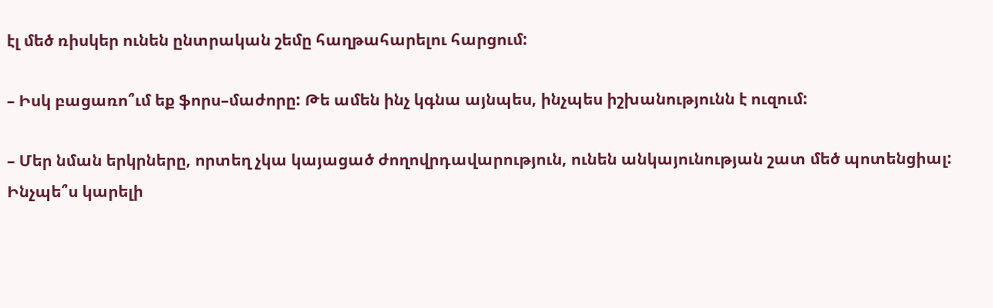էլ մեծ ռիսկեր ունեն ընտրական շեմը հաղթահարելու հարցում:

– Իսկ բացառո՞ւմ եք ֆորս–մաժորը: Թե ամեն ինչ կգնա այնպես, ինչպես իշխանությունն է ուզում:

– Մեր նման երկրները, որտեղ չկա կայացած ժողովրդավարություն, ունեն անկայունության շատ մեծ պոտենցիալ: Ինչպե՞ս կարելի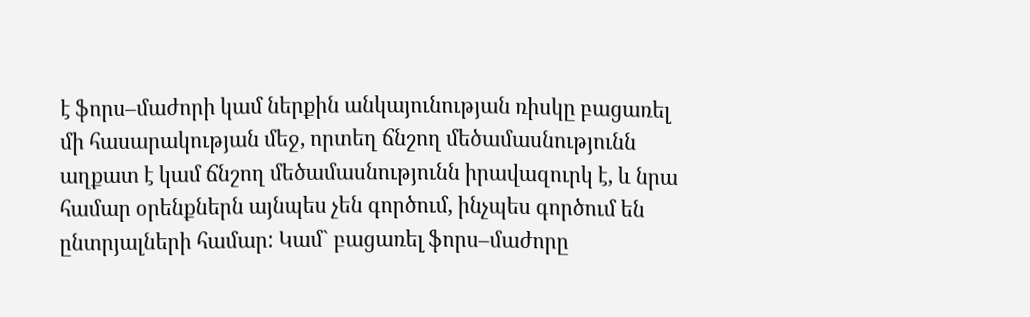է ֆորս–մաժորի կամ ներքին անկայունության ռիսկը բացառել մի հասարակության մեջ, որտեղ ճնշող մեծամասնությունն աղքատ է կամ ճնշող մեծամասնությունն իրավազուրկ է, և նրա համար օրենքներն այնպես չեն գործում, ինչպես գործում են ընտրյալների համար: Կամ` բացառել ֆորս–մաժորը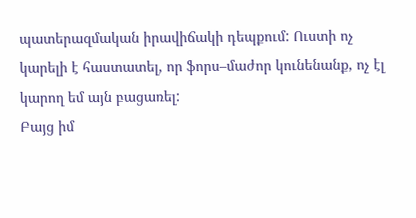պատերազմական իրավիճակի դեպքում: Ուստի ոչ կարելի է հաստատել, որ ֆորս–մաժոր կունենանք, ոչ էլ կարող եմ այն բացառել:
Բայց իմ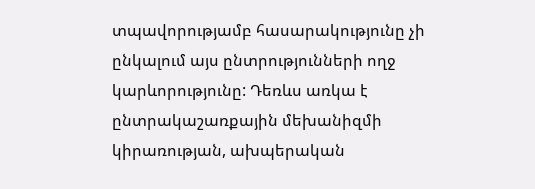տպավորությամբ հասարակությունը չի ընկալում այս ընտրությունների ողջ կարևորությունը: Դեռևս առկա է ընտրակաշառքային մեխանիզմի կիրառության, ախպերական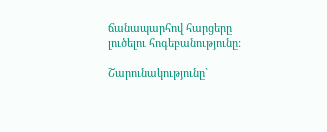ճանապարհով հարցերը լուծելու հոգեբանությունը:

Շարունակությունը`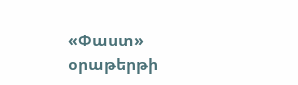«Փաստ» օրաթերթի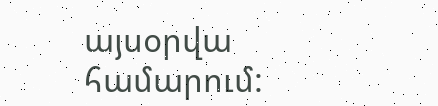այսօրվա համարում: